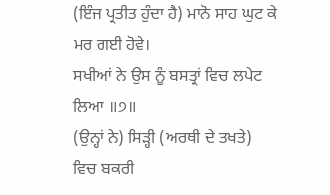(ਇੰਜ ਪ੍ਰਤੀਤ ਹੁੰਦਾ ਹੈ) ਮਾਨੋ ਸਾਹ ਘੁਟ ਕੇ ਮਰ ਗਈ ਹੋਵੇ।
ਸਖੀਆਂ ਨੇ ਉਸ ਨੂੰ ਬਸਤ੍ਰਾਂ ਵਿਚ ਲਪੇਟ ਲਿਆ ॥੭॥
(ਉਨ੍ਹਾਂ ਨੇ) ਸਿੜ੍ਹੀ (ਅਰਥੀ ਦੇ ਤਖਤੇ) ਵਿਚ ਬਕਰੀ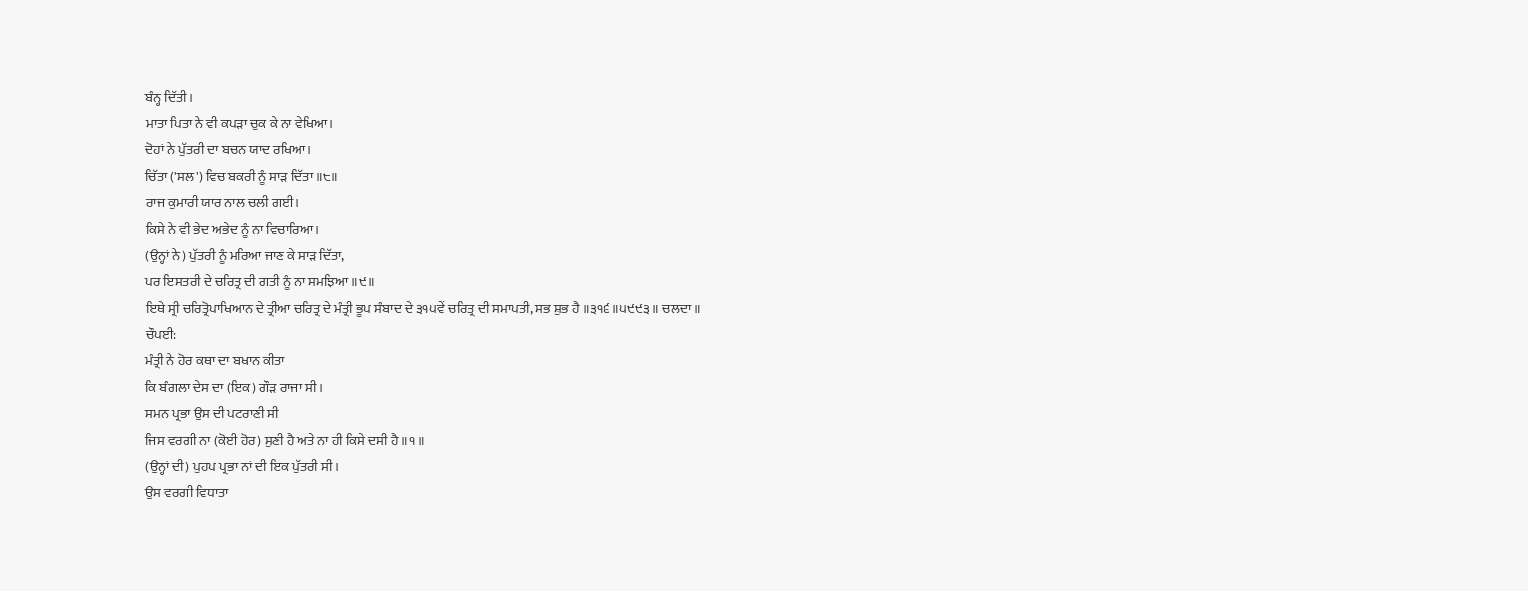ਬੰਨ੍ਹ ਦਿੱਤੀ।
ਮਾਤਾ ਪਿਤਾ ਨੇ ਵੀ ਕਪੜਾ ਚੁਕ ਕੇ ਨਾ ਵੇਖਿਆ।
ਦੋਹਾਂ ਨੇ ਪੁੱਤਰੀ ਦਾ ਬਚਨ ਯਾਦ ਰਖਿਆ।
ਚਿੱਤਾ ('ਸਲ') ਵਿਚ ਬਕਰੀ ਨੂੰ ਸਾੜ ਦਿੱਤਾ ॥੮॥
ਰਾਜ ਕੁਮਾਰੀ ਯਾਰ ਨਾਲ ਚਲੀ ਗਈ।
ਕਿਸੇ ਨੇ ਵੀ ਭੇਦ ਅਭੇਦ ਨੂੰ ਨਾ ਵਿਚਾਰਿਆ।
(ਉਨ੍ਹਾਂ ਨੇ) ਪੁੱਤਰੀ ਨੂੰ ਮਰਿਆ ਜਾਣ ਕੇ ਸਾੜ ਦਿੱਤਾ,
ਪਰ ਇਸਤਰੀ ਦੇ ਚਰਿਤ੍ਰ ਦੀ ਗਤੀ ਨੂੰ ਨਾ ਸਮਝਿਆ ॥੯॥
ਇਥੇ ਸ੍ਰੀ ਚਰਿਤ੍ਰੋਪਾਖਿਆਨ ਦੇ ਤ੍ਰੀਆ ਚਰਿਤ੍ਰ ਦੇ ਮੰਤ੍ਰੀ ਭੂਪ ਸੰਬਾਦ ਦੇ ੩੧੫ਵੇਂ ਚਰਿਤ੍ਰ ਦੀ ਸਮਾਪਤੀ, ਸਭ ਸ਼ੁਭ ਹੈ ॥੩੧੬॥੫੯੯੩॥ ਚਲਦਾ॥
ਚੌਪਈ:
ਮੰਤ੍ਰੀ ਨੇ ਹੋਰ ਕਥਾ ਦਾ ਬਖਾਨ ਕੀਤਾ
ਕਿ ਬੰਗਲਾ ਦੇਸ ਦਾ (ਇਕ) ਗੌੜ ਰਾਜਾ ਸੀ।
ਸਮਨ ਪ੍ਰਭਾ ਉਸ ਦੀ ਪਟਰਾਣੀ ਸੀ
ਜਿਸ ਵਰਗੀ ਨਾ (ਕੋਈ ਹੋਰ) ਸੁਣੀ ਹੈ ਅਤੇ ਨਾ ਹੀ ਕਿਸੇ ਦਸੀ ਹੈ ॥੧॥
(ਉਨ੍ਹਾਂ ਦੀ) ਪੁਹਪ ਪ੍ਰਭਾ ਨਾਂ ਦੀ ਇਕ ਪੁੱਤਰੀ ਸੀ।
ਉਸ ਵਰਗੀ ਵਿਧਾਤਾ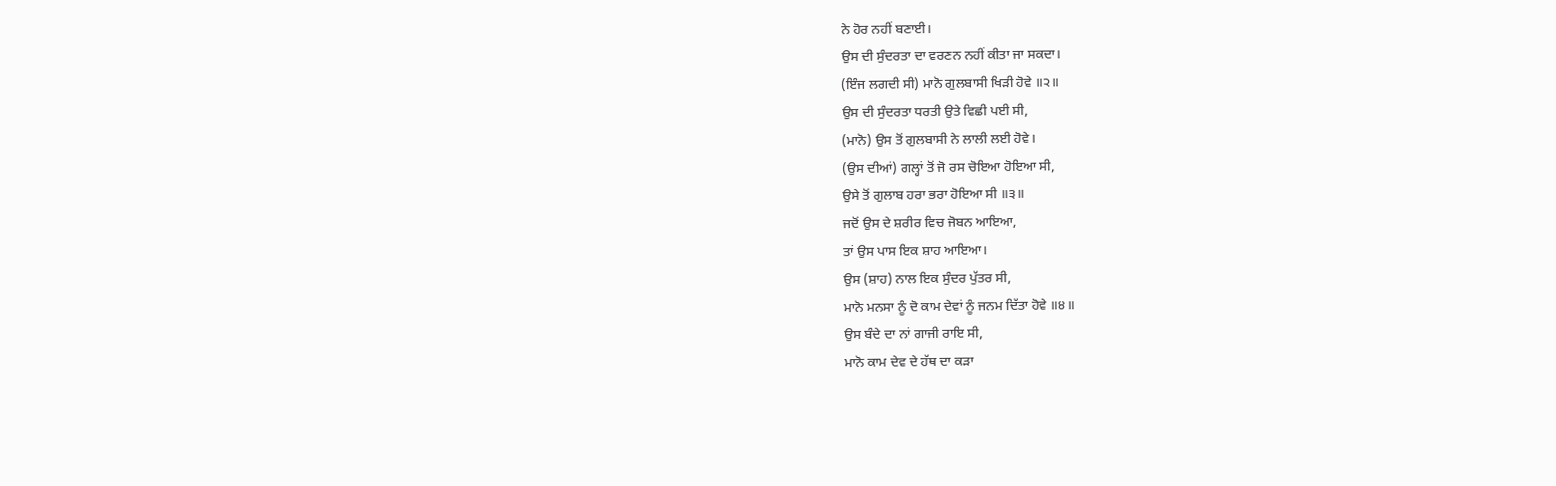ਨੇ ਹੋਰ ਨਹੀਂ ਬਣਾਈ।
ਉਸ ਦੀ ਸੁੰਦਰਤਾ ਦਾ ਵਰਣਨ ਨਹੀਂ ਕੀਤਾ ਜਾ ਸਕਦਾ।
(ਇੰਜ ਲਗਦੀ ਸੀ) ਮਾਨੋ ਗੁਲਬਾਸੀ ਖਿੜੀ ਹੋਵੇ ॥੨॥
ਉਸ ਦੀ ਸੁੰਦਰਤਾ ਧਰਤੀ ਉਤੇ ਵਿਛੀ ਪਈ ਸੀ,
(ਮਾਨੋ) ਉਸ ਤੋਂ ਗੁਲਬਾਸੀ ਨੇ ਲਾਲੀ ਲਈ ਹੋਵੇ।
(ਉਸ ਦੀਆਂ) ਗਲ੍ਹਾਂ ਤੋਂ ਜੋ ਰਸ ਚੋਇਆ ਹੋਇਆ ਸੀ,
ਉਸੇ ਤੋਂ ਗੁਲਾਬ ਹਰਾ ਭਰਾ ਹੋਇਆ ਸੀ ॥੩॥
ਜਦੋਂ ਉਸ ਦੇ ਸ਼ਰੀਰ ਵਿਚ ਜੋਬਨ ਆਇਆ,
ਤਾਂ ਉਸ ਪਾਸ ਇਕ ਸ਼ਾਹ ਆਇਆ।
ਉਸ (ਸ਼ਾਹ) ਨਾਲ ਇਕ ਸੁੰਦਰ ਪੁੱਤਰ ਸੀ,
ਮਾਨੋ ਮਨਸਾ ਨੂੰ ਦੋ ਕਾਮ ਦੇਵਾਂ ਨੂੰ ਜਨਮ ਦਿੱਤਾ ਹੋਵੇ ॥੪॥
ਉਸ ਬੰਦੇ ਦਾ ਨਾਂ ਗਾਜੀ ਰਾਇ ਸੀ,
ਮਾਨੋ ਕਾਮ ਦੇਵ ਦੇ ਹੱਥ ਦਾ ਕੜਾ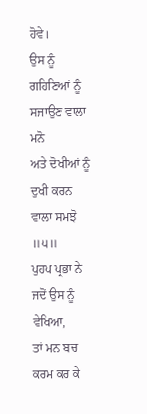ਹੋਵੇ।
ਉਸ ਨੂੰ ਗਹਿਣਿਆਂ ਨੂੰ ਸਜਾਉਣ ਵਾਲਾ ਮਨੋ
ਅਤੇ ਦੋਖੀਆਂ ਨੂੰ ਦੁਖੀ ਕਰਨ ਵਾਲਾ ਸਮਝੋ ॥੫॥
ਪੁਹਪ ਪ੍ਰਭਾ ਨੇ ਜਦੋਂ ਉਸ ਨੂੰ ਵੇਖਿਆ,
ਤਾਂ ਮਨ ਬਚ ਕਰਮ ਕਰ ਕੇ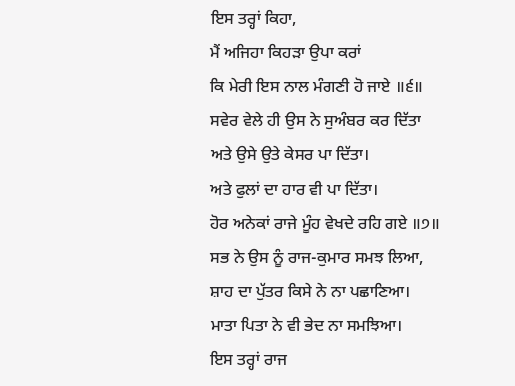ਇਸ ਤਰ੍ਹਾਂ ਕਿਹਾ,
ਮੈਂ ਅਜਿਹਾ ਕਿਹੜਾ ਉਪਾ ਕਰਾਂ
ਕਿ ਮੇਰੀ ਇਸ ਨਾਲ ਮੰਗਣੀ ਹੋ ਜਾਏ ॥੬॥
ਸਵੇਰ ਵੇਲੇ ਹੀ ਉਸ ਨੇ ਸੁਅੰਬਰ ਕਰ ਦਿੱਤਾ
ਅਤੇ ਉਸੇ ਉਤੇ ਕੇਸਰ ਪਾ ਦਿੱਤਾ।
ਅਤੇ ਫੁਲਾਂ ਦਾ ਹਾਰ ਵੀ ਪਾ ਦਿੱਤਾ।
ਹੋਰ ਅਨੇਕਾਂ ਰਾਜੇ ਮੂੰਹ ਵੇਖਦੇ ਰਹਿ ਗਏ ॥੭॥
ਸਭ ਨੇ ਉਸ ਨੂੰ ਰਾਜ-ਕੁਮਾਰ ਸਮਝ ਲਿਆ,
ਸ਼ਾਹ ਦਾ ਪੁੱਤਰ ਕਿਸੇ ਨੇ ਨਾ ਪਛਾਣਿਆ।
ਮਾਤਾ ਪਿਤਾ ਨੇ ਵੀ ਭੇਦ ਨਾ ਸਮਝਿਆ।
ਇਸ ਤਰ੍ਹਾਂ ਰਾਜ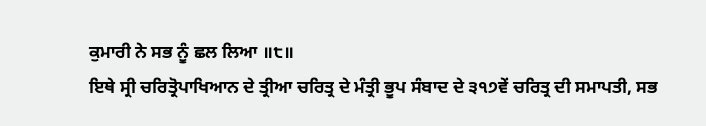ਕੁਮਾਰੀ ਨੇ ਸਭ ਨੂੰ ਛਲ ਲਿਆ ॥੮॥
ਇਥੇ ਸ੍ਰੀ ਚਰਿਤ੍ਰੋਪਾਖਿਆਨ ਦੇ ਤ੍ਰੀਆ ਚਰਿਤ੍ਰ ਦੇ ਮੰਤ੍ਰੀ ਭੂਪ ਸੰਬਾਦ ਦੇ ੩੧੭ਵੇਂ ਚਰਿਤ੍ਰ ਦੀ ਸਮਾਪਤੀ, ਸਭ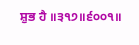ਸ਼ੁਭ ਹੈ ॥੩੧੭॥੬੦੦੧॥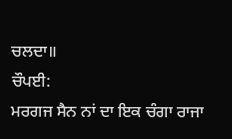ਚਲਦਾ॥
ਚੌਪਈ:
ਮਰਗਜ ਸੈਨ ਨਾਂ ਦਾ ਇਕ ਚੰਗਾ ਰਾਜਾ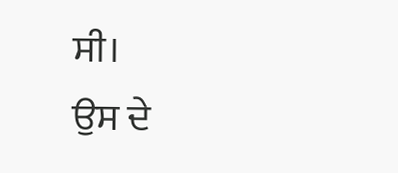ਸੀ।
ਉਸ ਦੇ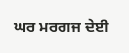ਘਰ ਮਰਗਜ ਦੇਈ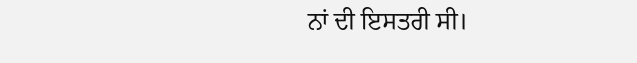ਨਾਂ ਦੀ ਇਸਤਰੀ ਸੀ।